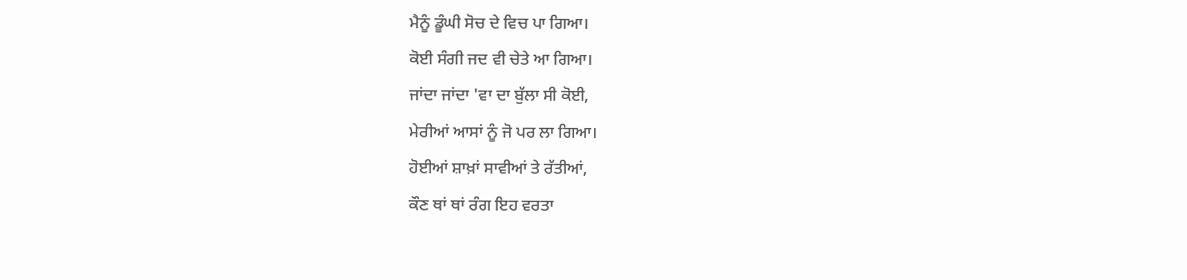ਮੈਨੂੰ ਡੂੰਘੀ ਸੋਚ ਦੇ ਵਿਚ ਪਾ ਗਿਆ।
ਕੋਈ ਸੰਗੀ ਜਦ ਵੀ ਚੇਤੇ ਆ ਗਿਆ।
ਜਾਂਦਾ ਜਾਂਦਾ 'ਵਾ ਦਾ ਬੁੱਲਾ ਸੀ ਕੋਈ,
ਮੇਰੀਆਂ ਆਸਾਂ ਨੂੰ ਜੋ ਪਰ ਲਾ ਗਿਆ।
ਹੋਈਆਂ ਸ਼ਾਖ਼ਾਂ ਸਾਵੀਆਂ ਤੇ ਰੱਤੀਆਂ,
ਕੌਣ ਥਾਂ ਥਾਂ ਰੰਗ ਇਹ ਵਰਤਾ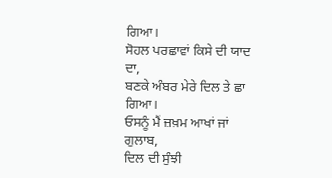ਗਿਆ।
ਸੋਹਲ ਪਰਛਾਵਾਂ ਕਿਸੇ ਦੀ ਯਾਦ ਦਾ,
ਬਣਕੇ ਅੰਬਰ ਮੇਰੇ ਦਿਲ ਤੇ ਛਾ ਗਿਆ।
ਓਸਨੂੰ ਮੈਂ ਜ਼ਖ਼ਮ ਆਖਾਂ ਜਾਂ ਗੁਲਾਬ,
ਦਿਲ ਦੀ ਸੁੰਝੀ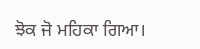ਝੋਕ ਜੋ ਮਹਿਕਾ ਗਿਆ।